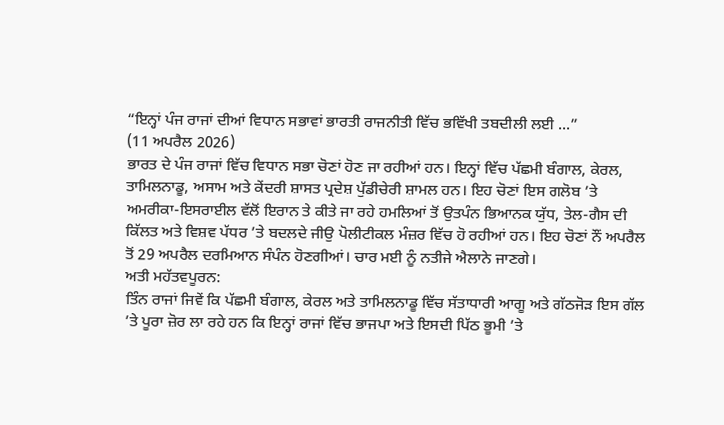“ਇਨ੍ਹਾਂ ਪੰਜ ਰਾਜਾਂ ਦੀਆਂ ਵਿਧਾਨ ਸਭਾਵਾਂ ਭਾਰਤੀ ਰਾਜਨੀਤੀ ਵਿੱਚ ਭਵਿੱਖੀ ਤਬਦੀਲੀ ਲਈ ...”
(11 ਅਪਰੈਲ 2026)
ਭਾਰਤ ਦੇ ਪੰਜ ਰਾਜਾਂ ਵਿੱਚ ਵਿਧਾਨ ਸਭਾ ਚੋਣਾਂ ਹੋਣ ਜਾ ਰਹੀਆਂ ਹਨ। ਇਨ੍ਹਾਂ ਵਿੱਚ ਪੱਛਮੀ ਬੰਗਾਲ, ਕੇਰਲ, ਤਾਮਿਲਨਾਡੂ, ਅਸਾਮ ਅਤੇ ਕੇਂਦਰੀ ਸ਼ਾਸਤ ਪ੍ਰਦੇਸ਼ ਪੁੱਡੀਚੇਰੀ ਸ਼ਾਮਲ ਹਨ। ਇਹ ਚੋਣਾਂ ਇਸ ਗਲੋਬ ’ਤੇ ਅਮਰੀਕਾ-ਇਸਰਾਈਲ ਵੱਲੋਂ ਇਰਾਨ ਤੇ ਕੀਤੇ ਜਾ ਰਹੇ ਹਮਲਿਆਂ ਤੋਂ ਉਤਪੰਨ ਭਿਆਨਕ ਯੁੱਧ, ਤੇਲ-ਗੈਸ ਦੀ ਕਿੱਲਤ ਅਤੇ ਵਿਸ਼ਵ ਪੱਧਰ ’ਤੇ ਬਦਲਦੇ ਜੀਉ ਪੋਲੀਟੀਕਲ ਮੰਜ਼ਰ ਵਿੱਚ ਹੋ ਰਹੀਆਂ ਹਨ। ਇਹ ਚੋਣਾਂ ਨੌਂ ਅਪਰੈਲ ਤੋਂ 29 ਅਪਰੈਲ ਦਰਮਿਆਨ ਸੰਪੰਨ ਹੋਣਗੀਆਂ। ਚਾਰ ਮਈ ਨੂੰ ਨਤੀਜੇ ਐਲਾਨੇ ਜਾਣਗੇ।
ਅਤੀ ਮਹੱਤਵਪੂਰਨ:
ਤਿੰਨ ਰਾਜਾਂ ਜਿਵੇਂ ਕਿ ਪੱਛਮੀ ਬੰਗਾਲ, ਕੇਰਲ ਅਤੇ ਤਾਮਿਲਨਾਡੂ ਵਿੱਚ ਸੱਤਾਧਾਰੀ ਆਗੂ ਅਤੇ ਗੱਠਜੋੜ ਇਸ ਗੱਲ ’ਤੇ ਪੂਰਾ ਜ਼ੋਰ ਲਾ ਰਹੇ ਹਨ ਕਿ ਇਨ੍ਹਾਂ ਰਾਜਾਂ ਵਿੱਚ ਭਾਜਪਾ ਅਤੇ ਇਸਦੀ ਪਿੱਠ ਭੂਮੀ ’ਤੇ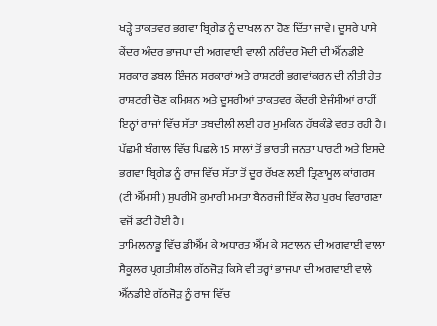ਖੜ੍ਹੇ ਤਾਕਤਵਰ ਭਗਵਾ ਬ੍ਰਿਗੇਡ ਨੂੰ ਦਾਖਲ ਨਾ ਹੋਣ ਦਿੱਤਾ ਜਾਵੇ। ਦੂਸਰੇ ਪਾਸੇ ਕੇਂਦਰ ਅੰਦਰ ਭਾਜਪਾ ਦੀ ਅਗਵਾਈ ਵਾਲੀ ਨਰਿੰਦਰ ਮੋਦੀ ਦੀ ਐੱਨਡੀਏ ਸਰਕਾਰ ਡਬਲ ਇੰਜਨ ਸਰਕਾਰਾਂ ਅਤੇ ਰਾਸ਼ਟਰੀ ਭਗਵਾਂਕਰਨ ਦੀ ਨੀਤੀ ਹੇਤ ਰਾਸ਼ਟਰੀ ਚੋਣ ਕਮਿਸ਼ਨ ਅਤੇ ਦੂਸਰੀਆਂ ਤਾਕਤਵਰ ਕੇਂਦਰੀ ਏਜੰਸੀਆਂ ਰਾਹੀਂ ਇਨ੍ਹਾਂ ਰਾਜਾਂ ਵਿੱਚ ਸੱਤਾ ਤਬਦੀਲੀ ਲਈ ਹਰ ਮੁਮਕਿਨ ਹੱਥਕੰਡੇ ਵਰਤ ਰਹੀ ਹੈ। ਪੱਛਮੀ ਬੰਗਾਲ ਵਿੱਚ ਪਿਛਲੇ 15 ਸਾਲਾਂ ਤੋਂ ਭਾਰਤੀ ਜਨਤਾ ਪਾਰਟੀ ਅਤੇ ਇਸਦੇ ਭਗਵਾ ਬ੍ਰਿਗੇਡ ਨੂੰ ਰਾਜ ਵਿੱਚ ਸੱਤਾ ਤੋਂ ਦੂਰ ਰੱਖਣ ਲਈ ਤ੍ਰਿਣਾਮੂਲ ਕਾਂਗਰਸ (ਟੀ ਐੱਮਸੀ) ਸੁਪਰੀਮੋ ਕੁਮਾਰੀ ਮਮਤਾ ਬੈਨਰਜੀ ਇੱਕ ਲੋਹ ਪੁਰਖ ਵਿਰਾਗਣਾ ਵਜੋਂ ਡਟੀ ਹੋਈ ਹੈ।
ਤਾਮਿਲਨਾਡੂ ਵਿੱਚ ਡੀਐੱਮ ਕੇ ਅਧਾਰਤ ਐੱਮ ਕੇ ਸਟਾਲਨ ਦੀ ਅਗਵਾਈ ਵਾਲਾ ਸੈਕੂਲਰ ਪ੍ਰਗਤੀਸ਼ੀਲ ਗੱਠਜੋੜ ਕਿਸੇ ਵੀ ਤਰ੍ਹਾਂ ਭਾਜਪਾ ਦੀ ਅਗਵਾਈ ਵਾਲੇ ਐੱਨਡੀਏ ਗੱਠਜੋੜ ਨੂੰ ਰਾਜ ਵਿੱਚ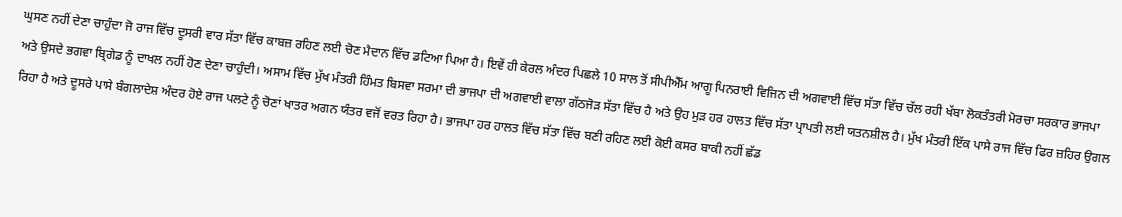ਘੁਸਣ ਨਹੀਂ ਦੇਣਾ ਚਾਹੁੰਦਾ ਜੋ ਰਾਜ ਵਿੱਚ ਦੂਸਰੀ ਵਾਰ ਸੱਤਾ ਵਿੱਚ ਕਾਬਜ਼ ਰਹਿਣ ਲਈ ਚੋਣ ਮੈਦਾਨ ਵਿੱਚ ਡਟਿਆ ਪਿਆ ਹੈ। ਇਵੇਂ ਹੀ ਕੇਰਲ ਅੰਦਰ ਪਿਛਲੇ 10 ਸਾਲ ਤੋਂ ਸੀਪੀਐੱਮ ਆਗੂ ਪਿਨਰਾਈ ਵਿਜਿਨ ਦੀ ਅਗਵਾਈ ਵਿੱਚ ਸੱਤਾ ਵਿੱਚ ਚੱਲ ਰਹੀ ਖੱਬਾ ਲੋਕਤੰਤਰੀ ਮੋਰਚਾ ਸਰਕਾਰ ਭਾਜਪਾ ਅਤੇ ਉਸਦੇ ਭਗਵਾ ਬ੍ਰਿਗੇਡ ਨੂੰ ਦਾਖਲ ਨਹੀਂ ਹੋਣ ਦੇਣਾ ਚਾਹੁੰਦੀ। ਅਸਾਮ ਵਿੱਚ ਮੁੱਖ ਮੰਤਰੀ ਹਿੰਮਤ ਬਿਸਵਾ ਸਰਮਾ ਦੀ ਭਾਜਪਾ ਦੀ ਅਗਵਾਈ ਵਾਲਾ ਗੱਠਜੋੜ ਸੱਤਾ ਵਿੱਚ ਹੈ ਅਤੇ ਉਹ ਮੁੜ ਹਰ ਹਾਲਤ ਵਿੱਚ ਸੱਤਾ ਪ੍ਰਾਪਤੀ ਲਈ ਯਤਨਸ਼ੀਲ ਹੈ। ਮੁੱਖ ਮੰਤਰੀ ਇੱਕ ਪਾਸੇ ਰਾਜ ਵਿੱਚ ਫਿਰ ਜ਼ਹਿਰ ਉਗਲ ਰਿਹਾ ਹੈ ਅਤੇ ਦੂਸਰੇ ਪਾਸੇ ਬੰਗਲਾਦੇਸ਼ ਅੰਦਰ ਹੋਏ ਰਾਜ ਪਲਟੇ ਨੂੰ ਚੋਣਾਂ ਖਾਤਰ ਅਗਨ ਯੰਤਰ ਵਜੋਂ ਵਰਤ ਰਿਹਾ ਹੈ। ਭਾਜਪਾ ਹਰ ਹਾਲਤ ਵਿੱਚ ਸੱਤਾ ਵਿੱਚ ਬਣੀ ਰਹਿਣ ਲਈ ਕੋਈ ਕਸਰ ਬਾਕੀ ਨਹੀਂ ਛੱਡ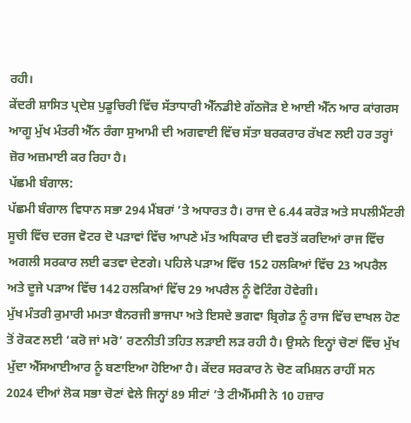ਰਹੀ।
ਕੇਂਦਰੀ ਸ਼ਾਸਿਤ ਪ੍ਰਦੇਸ਼ ਪੁਡੂਚਿਰੀ ਵਿੱਚ ਸੱਤਾਧਾਰੀ ਐੱਨਡੀਏ ਗੱਠਜੋੜ ਏ ਆਈ ਐੱਨ ਆਰ ਕਾਂਗਰਸ ਆਗੂ ਮੁੱਖ ਮੰਤਰੀ ਐੱਨ ਰੰਗਾ ਸੁਆਮੀ ਦੀ ਅਗਵਾਈ ਵਿੱਚ ਸੱਤਾ ਬਰਕਰਾਰ ਰੱਖਣ ਲਈ ਹਰ ਤਰ੍ਹਾਂ ਜ਼ੋਰ ਅਜ਼ਮਾਈ ਕਰ ਰਿਹਾ ਹੈ।
ਪੱਛਮੀ ਬੰਗਾਲ:
ਪੱਛਮੀ ਬੰਗਾਲ ਵਿਧਾਨ ਸਭਾ 294 ਮੈਂਬਰਾਂ ’ਤੇ ਅਧਾਰਤ ਹੈ। ਰਾਜ ਦੇ 6.44 ਕਰੋੜ ਅਤੇ ਸਪਲੀਮੈਂਟਰੀ ਸੂਚੀ ਵਿੱਚ ਦਰਜ ਵੋਟਰ ਦੋ ਪੜਾਵਾਂ ਵਿੱਚ ਆਪਣੇ ਮੱਤ ਅਧਿਕਾਰ ਦੀ ਵਰਤੋਂ ਕਰਦਿਆਂ ਰਾਜ ਵਿੱਚ ਅਗਲੀ ਸਰਕਾਰ ਲਈ ਫਤਵਾ ਦੇਣਗੇ। ਪਹਿਲੇ ਪੜਾਅ ਵਿੱਚ 152 ਹਲਕਿਆਂ ਵਿੱਚ 23 ਅਪਰੈਲ ਅਤੇ ਦੂਜੇ ਪੜਾਅ ਵਿੱਚ 142 ਹਲਕਿਆਂ ਵਿੱਚ 29 ਅਪਰੈਲ ਨੂੰ ਵੋਟਿੰਗ ਹੋਵੇਗੀ।
ਮੁੱਖ ਮੰਤਰੀ ਕੁਮਾਰੀ ਮਮਤਾ ਬੈਨਰਜੀ ਭਾਜਪਾ ਅਤੇ ਇਸਦੇ ਭਗਵਾ ਬ੍ਰਿਗੇਡ ਨੂੰ ਰਾਜ ਵਿੱਚ ਦਾਖਲ ਹੋਣ ਤੋਂ ਰੋਕਣ ਲਈ ‘ਕਰੋ ਜਾਂ ਮਰੋ’ ਰਣਨੀਤੀ ਤਹਿਤ ਲੜਾਈ ਲੜ ਰਹੀ ਹੈ। ਉਸਨੇ ਇਨ੍ਹਾਂ ਚੋਣਾਂ ਵਿੱਚ ਮੁੱਖ ਮੁੱਦਾ ਐੱਸਆਈਆਰ ਨੂੰ ਬਣਾਇਆ ਹੋਇਆ ਹੈ। ਕੇਂਦਰ ਸਰਕਾਰ ਨੇ ਚੋਣ ਕਮਿਸ਼ਨ ਰਾਹੀਂ ਸਨ 2024 ਦੀਆਂ ਲੋਕ ਸਭਾ ਚੋਣਾਂ ਵੇਲੇ ਜਿਨ੍ਹਾਂ 89 ਸੀਟਾਂ ’ਤੇ ਟੀਐੱਮਸੀ ਨੇ 10 ਹਜ਼ਾਰ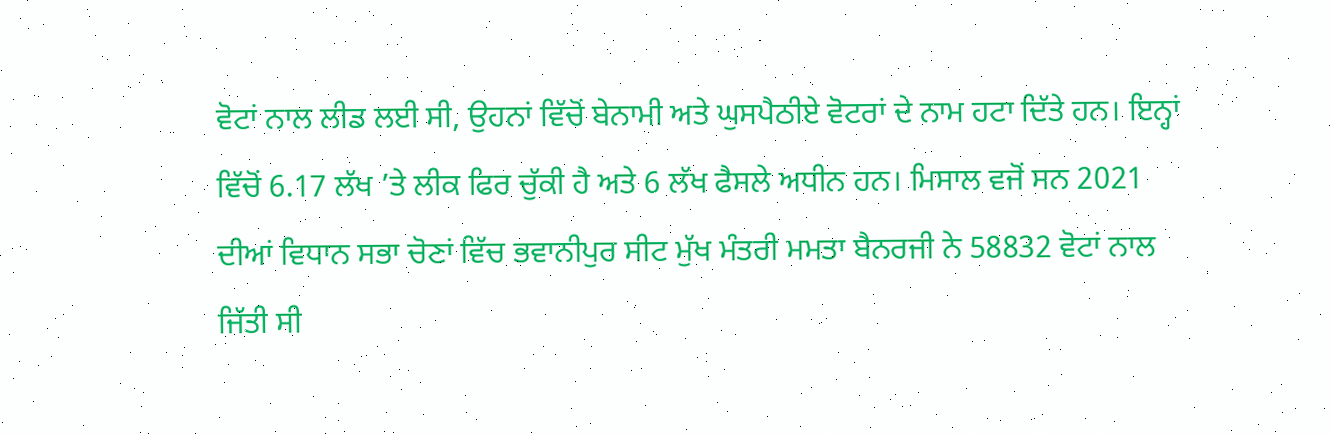ਵੋਟਾਂ ਨਾਲ ਲੀਡ ਲਈ ਸੀ, ਉਹਨਾਂ ਵਿੱਚੋਂ ਬੇਨਾਮੀ ਅਤੇ ਘੁਸਪੈਠੀਏ ਵੋਟਰਾਂ ਦੇ ਨਾਮ ਹਟਾ ਦਿੱਤੇ ਹਨ। ਇਨ੍ਹਾਂ ਵਿੱਚੋਂ 6.17 ਲੱਖ ’ਤੇ ਲੀਕ ਫਿਰ ਚੁੱਕੀ ਹੈ ਅਤੇ 6 ਲੱਖ ਫੈਸਲੇ ਅਧੀਨ ਹਨ। ਮਿਸਾਲ ਵਜੋਂ ਸਨ 2021 ਦੀਆਂ ਵਿਧਾਨ ਸਭਾ ਚੋਣਾਂ ਵਿੱਚ ਭਵਾਨੀਪੁਰ ਸੀਟ ਮੁੱਖ ਮੰਤਰੀ ਮਮਤਾ ਬੈਨਰਜੀ ਨੇ 58832 ਵੋਟਾਂ ਨਾਲ ਜਿੱਤੀ ਸੀ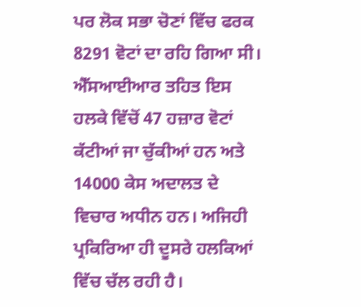ਪਰ ਲੋਕ ਸਭਾ ਚੋਣਾਂ ਵਿੱਚ ਫਰਕ 8291 ਵੋਟਾਂ ਦਾ ਰਹਿ ਗਿਆ ਸੀ। ਐੱਸਆਈਆਰ ਤਹਿਤ ਇਸ ਹਲਕੇ ਵਿੱਚੋਂ 47 ਹਜ਼ਾਰ ਵੋਟਾਂ ਕੱਟੀਆਂ ਜਾ ਚੁੱਕੀਆਂ ਹਨ ਅਤੇ 14000 ਕੇਸ ਅਦਾਲਤ ਦੇ ਵਿਚਾਰ ਅਧੀਨ ਹਨ। ਅਜਿਹੀ ਪ੍ਰਕਿਰਿਆ ਹੀ ਦੂਸਰੇ ਹਲਕਿਆਂ ਵਿੱਚ ਚੱਲ ਰਹੀ ਹੈ।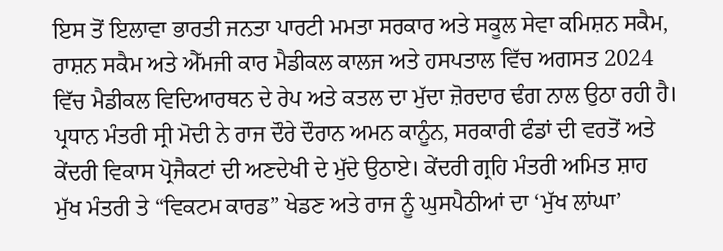ਇਸ ਤੋਂ ਇਲਾਵਾ ਭਾਰਤੀ ਜਨਤਾ ਪਾਰਟੀ ਮਮਤਾ ਸਰਕਾਰ ਅਤੇ ਸਕੂਲ ਸੇਵਾ ਕਮਿਸ਼ਨ ਸਕੈਮ, ਰਾਸ਼ਨ ਸਕੈਮ ਅਤੇ ਐੱਮਜੀ ਕਾਰ ਮੈਡੀਕਲ ਕਾਲਜ ਅਤੇ ਹਸਪਤਾਲ ਵਿੱਚ ਅਗਸਤ 2024 ਵਿੱਚ ਮੈਡੀਕਲ ਵਿਦਿਆਰਥਨ ਦੇ ਰੇਪ ਅਤੇ ਕਤਲ ਦਾ ਮੁੱਦਾ ਜ਼ੋਰਦਾਰ ਢੰਗ ਨਾਲ ਉਠਾ ਰਹੀ ਹੈ। ਪ੍ਰਧਾਨ ਮੰਤਰੀ ਸ੍ਰੀ ਮੋਦੀ ਨੇ ਰਾਜ ਦੌਰੇ ਦੌਰਾਨ ਅਮਨ ਕਾਨੂੰਨ, ਸਰਕਾਰੀ ਫੰਡਾਂ ਦੀ ਵਰਤੋਂ ਅਤੇ ਕੇਂਦਰੀ ਵਿਕਾਸ ਪ੍ਰੋਜੈਕਟਾਂ ਦੀ ਅਣਦੇਖੀ ਦੇ ਮੁੱਦੇ ਉਠਾਏ। ਕੇਂਦਰੀ ਗ੍ਰਹਿ ਮੰਤਰੀ ਅਮਿਤ ਸ਼ਾਹ ਮੁੱਖ ਮੰਤਰੀ ਤੇ “ਵਿਕਟਮ ਕਾਰਡ” ਖੇਡਣ ਅਤੇ ਰਾਜ ਨੂੰ ਘੁਸਪੈਠੀਆਂ ਦਾ ‘ਮੁੱਖ ਲਾਂਘਾ’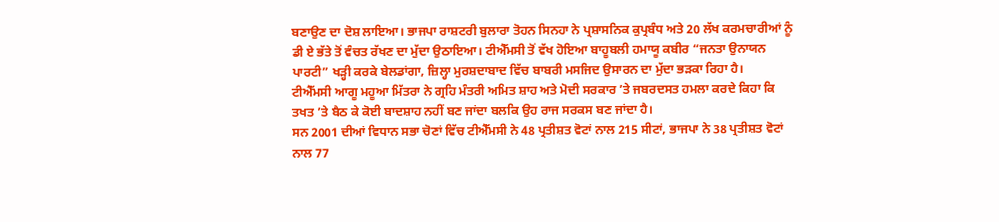ਬਣਾਉਣ ਦਾ ਦੋਸ਼ ਲਾਇਆ। ਭਾਜਪਾ ਰਾਸ਼ਟਰੀ ਬੁਲਾਰਾ ਤੋਹਨ ਸਿਨਹਾ ਨੇ ਪ੍ਰਸ਼ਾਸਨਿਕ ਕੁਪ੍ਰਬੰਧ ਅਤੇ 20 ਲੱਖ ਕਰਮਚਾਰੀਆਂ ਨੂੰ ਡੀ ਏ ਭੱਤੇ ਤੋਂ ਵੰਚਤ ਰੱਖਣ ਦਾ ਮੁੱਦਾ ਉਠਾਇਆ। ਟੀਐੱਮਸੀ ਤੋਂ ਵੱਖ ਹੋਇਆ ਬਾਹੂਬਲੀ ਹਮਾਯੂ ਕਬੀਰ “ਜਨਤਾ ਉਨਾਯਨ ਪਾਰਟੀ” ਖੜ੍ਹੀ ਕਰਕੇ ਬੇਲਡਾਂਗਾ, ਜ਼ਿਲ੍ਹਾ ਮੁਰਸ਼ਦਾਬਾਦ ਵਿੱਚ ਬਾਬਰੀ ਮਸਜਿਦ ਉਸਾਰਨ ਦਾ ਮੁੱਦਾ ਭੜਕਾ ਰਿਹਾ ਹੈ।
ਟੀਐੱਮਸੀ ਆਗੂ ਮਹੂਆ ਮਿੱਤਰਾ ਨੇ ਗ੍ਰਹਿ ਮੰਤਰੀ ਅਮਿਤ ਸ਼ਾਹ ਅਤੇ ਮੋਦੀ ਸਰਕਾਰ ’ਤੇ ਜਬਰਦਸਤ ਹਮਲਾ ਕਰਦੇ ਕਿਹਾ ਕਿ ਤਖਤ ’ਤੇ ਬੈਠ ਕੇ ਕੋਈ ਬਾਦਸ਼ਾਹ ਨਹੀਂ ਬਣ ਜਾਂਦਾ ਬਲਕਿ ਉਹ ਰਾਜ ਸਰਕਸ ਬਣ ਜਾਂਦਾ ਹੈ।
ਸਨ 2001 ਦੀਆਂ ਵਿਧਾਨ ਸਭਾ ਚੋਣਾਂ ਵਿੱਚ ਟੀਐੱਮਸੀ ਨੇ 48 ਪ੍ਰਤੀਸ਼ਤ ਵੋਟਾਂ ਨਾਲ 215 ਸੀਟਾਂ, ਭਾਜਪਾ ਨੇ 38 ਪ੍ਰਤੀਸ਼ਤ ਵੋਟਾਂ ਨਾਲ 77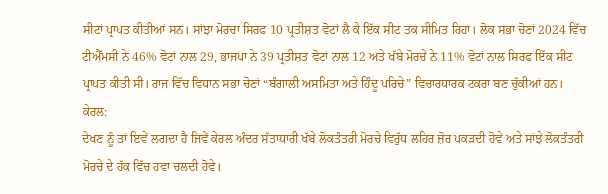ਸੀਟਾਂ ਪ੍ਰਾਪਤ ਕੀਤੀਆਂ ਸਨ। ਸਾਂਝਾ ਮੋਰਚਾ ਸਿਰਫ 10 ਪ੍ਰਤੀਸ਼ਤ ਵੋਟਾਂ ਲੈ ਕੇ ਇੱਕ ਸੀਟ ਤਕ ਸੀਮਿਤ ਰਿਹਾ। ਲੋਕ ਸਭਾ ਚੋਣਾਂ 2024 ਵਿੱਚ ਟੀਐੱਮਸੀ ਨੇ 46% ਵੋਟਾਂ ਨਾਲ 29, ਭਾਜਪਾ ਨੇ 39 ਪ੍ਰਤੀਸ਼ਤ ਵੋਟਾਂ ਨਾਲ 12 ਅਤੇ ਖੱਬੇ ਮੋਰਚੇ ਨੇ 11% ਵੋਟਾਂ ਨਾਲ ਸਿਰਫ ਇੱਕ ਸੀਟ ਪ੍ਰਾਪਤ ਕੀਤੀ ਸੀ। ਰਾਜ ਵਿੱਚ ਵਿਧਾਨ ਸਭਾ ਚੋਣਾਂ “ਬੰਗਾਲੀ ਅਸਮਿਤਾ ਅਤੇ ਹਿੰਦੂ ਪਰਿਚੇ” ਵਿਚਾਰਧਾਰਕ ਟਕਰਾ ਬਣ ਚੁੱਕੀਆਂ ਹਨ।
ਕੇਰਲ:
ਦੇਖਣ ਨੂੰ ਤਾਂ ਇਵੇਂ ਲਗਦਾ ਹੈ ਜਿਵੇਂ ਕੇਰਲ ਅੰਦਰ ਸੱਤਾਧਾਰੀ ਖੱਬੇ ਲੋਕਤੰਤਰੀ ਮੋਰਚੇ ਵਿਰੁੱਧ ਲਹਿਰ ਜ਼ੋਰ ਪਕੜਦੀ ਹੋਵੇ ਅਤੇ ਸਾਂਝੇ ਲੋਕਤੰਤਰੀ ਮੋਰਚੇ ਦੇ ਹੱਕ ਵਿੱਚ ਹਵਾ ਚਲਦੀ ਹੋਵੇ।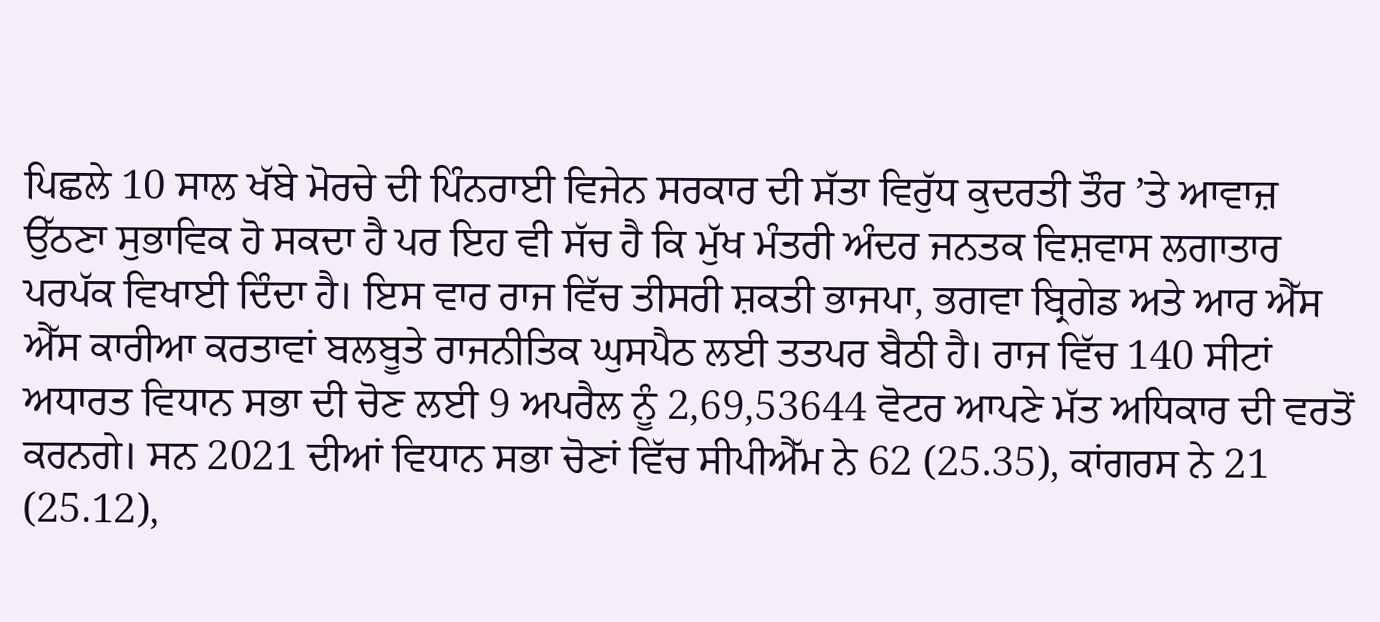ਪਿਛਲੇ 10 ਸਾਲ ਖੱਬੇ ਮੋਰਚੇ ਦੀ ਪਿੰਨਰਾਈ ਵਿਜੇਨ ਸਰਕਾਰ ਦੀ ਸੱਤਾ ਵਿਰੁੱਧ ਕੁਦਰਤੀ ਤੌਰ ’ਤੇ ਆਵਾਜ਼ ਉੱਠਣਾ ਸੁਭਾਵਿਕ ਹੋ ਸਕਦਾ ਹੈ ਪਰ ਇਹ ਵੀ ਸੱਚ ਹੈ ਕਿ ਮੁੱਖ ਮੰਤਰੀ ਅੰਦਰ ਜਨਤਕ ਵਿਸ਼ਵਾਸ ਲਗਾਤਾਰ ਪਰਪੱਕ ਵਿਖਾਈ ਦਿੰਦਾ ਹੈ। ਇਸ ਵਾਰ ਰਾਜ ਵਿੱਚ ਤੀਸਰੀ ਸ਼ਕਤੀ ਭਾਜਪਾ, ਭਗਵਾ ਬ੍ਰਿਗੇਡ ਅਤੇ ਆਰ ਐੱਸ ਐੱਸ ਕਾਰੀਆ ਕਰਤਾਵਾਂ ਬਲਬੂਤੇ ਰਾਜਨੀਤਿਕ ਘੁਸਪੈਠ ਲਈ ਤਤਪਰ ਬੈਠੀ ਹੈ। ਰਾਜ ਵਿੱਚ 140 ਸੀਟਾਂ ਅਧਾਰਤ ਵਿਧਾਨ ਸਭਾ ਦੀ ਚੋਣ ਲਈ 9 ਅਪਰੈਲ ਨੂੰ 2,69,53644 ਵੋਟਰ ਆਪਣੇ ਮੱਤ ਅਧਿਕਾਰ ਦੀ ਵਰਤੋਂ ਕਰਨਗੇ। ਸਨ 2021 ਦੀਆਂ ਵਿਧਾਨ ਸਭਾ ਚੋਣਾਂ ਵਿੱਚ ਸੀਪੀਐੱਮ ਨੇ 62 (25.35), ਕਾਂਗਰਸ ਨੇ 21 (25.12),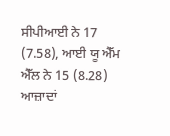ਸੀਪੀਆਈ ਨੇ 17 (7.58), ਆਈ ਯੂ ਐੱਮ ਐੱਲ ਨੇ 15 (8.28) ਆਜ਼ਾਦਾਂ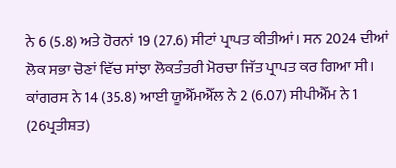ਨੇ 6 (5.8) ਅਤੇ ਹੋਰਨਾਂ 19 (27.6) ਸੀਟਾਂ ਪ੍ਰਾਪਤ ਕੀਤੀਆਂ। ਸਨ 2024 ਦੀਆਂ ਲੋਕ ਸਭਾ ਚੋਣਾਂ ਵਿੱਚ ਸਾਂਝਾ ਲੋਕਤੰਤਰੀ ਮੋਰਚਾ ਜਿੱਤ ਪ੍ਰਾਪਤ ਕਰ ਗਿਆ ਸੀ। ਕਾਂਗਰਸ ਨੇ 14 (35.8) ਆਈ ਯੂਐੱਮਐੱਲ ਨੇ 2 (6.07) ਸੀਪੀਐੱਮ ਨੇ 1 (26ਪ੍ਰਤੀਸ਼ਤ)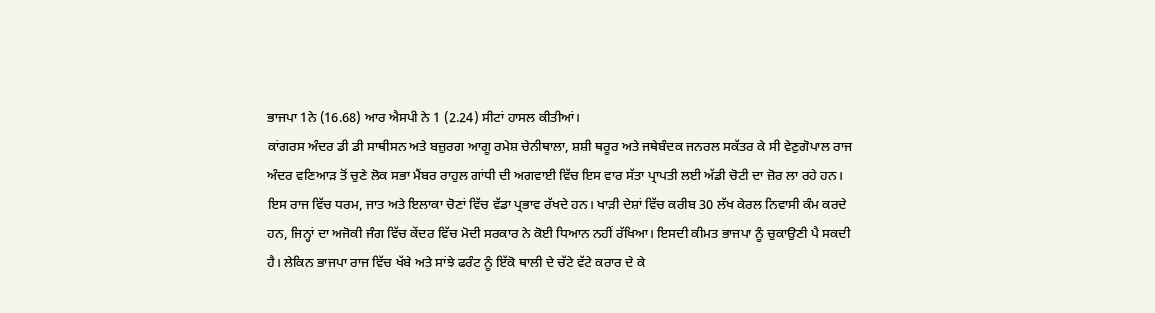ਭਾਜਪਾ 1ਨੇ (16.68) ਆਰ ਐਸਪੀ ਨੇ 1 (2.24) ਸੀਟਾਂ ਹਾਸਲ ਕੀਤੀਆਂ।
ਕਾਂਗਰਸ ਅੰਦਰ ਡੀ ਡੀ ਸਾਥੀਸਨ ਅਤੇ ਬਜ਼ੁਰਗ ਆਗੂ ਰਮੇਸ਼ ਚੇਨੀਥਾਲਾ, ਸ਼ਸ਼ੀ ਥਰੂਰ ਅਤੇ ਜਥੇਬੰਦਕ ਜਨਰਲ ਸਕੱਤਰ ਕੇ ਸੀ ਵੇਣੁਗੋਪਾਲ ਰਾਜ ਅੰਦਰ ਵਣਿਆੜ ਤੋਂ ਚੁਣੇ ਲੋਕ ਸਭਾ ਮੈਂਬਰ ਰਾਹੁਲ ਗਾਂਧੀ ਦੀ ਅਗਵਾਈ ਵਿੱਚ ਇਸ ਵਾਰ ਸੱਤਾ ਪ੍ਰਾਪਤੀ ਲਈ ਅੱਡੀ ਚੋਟੀ ਦਾ ਜ਼ੋਰ ਲਾ ਰਹੇ ਹਨ।
ਇਸ ਰਾਜ ਵਿੱਚ ਧਰਮ, ਜਾਤ ਅਤੇ ਇਲਾਕਾ ਚੋਣਾਂ ਵਿੱਚ ਵੱਡਾ ਪ੍ਰਭਾਵ ਰੱਖਦੇ ਹਨ। ਖਾੜੀ ਦੇਸ਼ਾਂ ਵਿੱਚ ਕਰੀਬ 30 ਲੱਖ ਕੇਰਲ ਨਿਵਾਸੀ ਕੰਮ ਕਰਦੇ ਹਨ, ਜਿਨ੍ਹਾਂ ਦਾ ਅਜੋਕੀ ਜੰਗ ਵਿੱਚ ਕੇਂਦਰ ਵਿੱਚ ਮੋਦੀ ਸਰਕਾਰ ਨੇ ਕੋਈ ਧਿਆਨ ਨਹੀਂ ਰੱਖਿਆ। ਇਸਦੀ ਕੀਮਤ ਭਾਜਪਾ ਨੂੰ ਚੁਕਾਉਣੀ ਪੈ ਸਕਦੀ ਹੈ। ਲੇਕਿਨ ਭਾਜਪਾ ਰਾਜ ਵਿੱਚ ਖੱਬੇ ਅਤੇ ਸਾਂਝੇ ਫਰੰਟ ਨੂੰ ਇੱਕੋ ਥਾਲੀ ਦੇ ਚੱਟੇ ਵੱਟੇ ਕਰਾਰ ਦੇ ਕੇ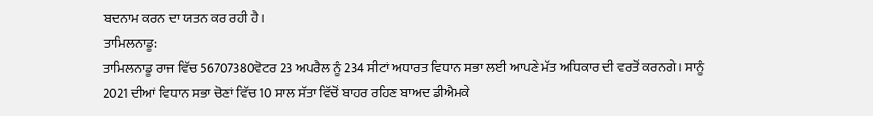ਬਦਨਾਮ ਕਰਨ ਦਾ ਯਤਨ ਕਰ ਰਹੀ ਹੈ।
ਤਾਮਿਲਨਾਡੂ:
ਤਾਮਿਲਨਾਡੂ ਰਾਜ ਵਿੱਚ 56707380ਵੋਟਰ 23 ਅਪਰੈਲ ਨੂੰ 234 ਸੀਟਾਂ ਅਧਾਰਤ ਵਿਧਾਨ ਸਭਾ ਲਈ ਆਪਣੇ ਮੱਤ ਅਧਿਕਾਰ ਦੀ ਵਰਤੋਂ ਕਰਨਗੇ। ਸਾਨੂੰ 2021 ਦੀਆਂ ਵਿਧਾਨ ਸਭਾ ਚੋਣਾਂ ਵਿੱਚ 10 ਸਾਲ ਸੱਤਾ ਵਿੱਚੋਂ ਬਾਹਰ ਰਹਿਣ ਬਾਅਦ ਡੀਐਮਕੇ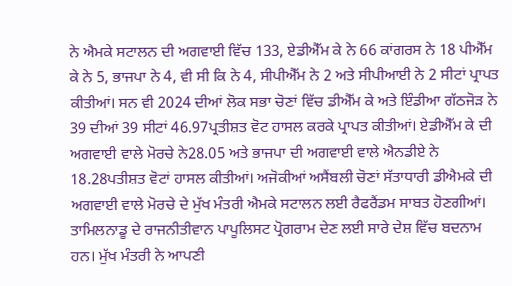ਨੇ ਐਮਕੇ ਸਟਾਲਨ ਦੀ ਅਗਵਾਈ ਵਿੱਚ 133, ਏਡੀਐੱਮ ਕੇ ਨੇ 66 ਕਾਂਗਰਸ ਨੇ 18 ਪੀਐੱਮ ਕੇ ਨੇ 5, ਭਾਜਪਾ ਨੇ 4, ਵੀ ਸੀ ਕਿ ਨੇ 4, ਸੀਪੀਐੱਮ ਨੇ 2 ਅਤੇ ਸੀਪੀਆਈ ਨੇ 2 ਸੀਟਾਂ ਪ੍ਰਾਪਤ ਕੀਤੀਆਂ। ਸਨ ਵੀ 2024 ਦੀਆਂ ਲੋਕ ਸਭਾ ਚੋਣਾਂ ਵਿੱਚ ਡੀਐੱਮ ਕੇ ਅਤੇ ਇੰਡੀਆ ਗੱਠਜੋੜ ਨੇ 39 ਦੀਆਂ 39 ਸੀਟਾਂ 46.97ਪ੍ਰਤੀਸ਼ਤ ਵੋਟ ਹਾਸਲ ਕਰਕੇ ਪ੍ਰਾਪਤ ਕੀਤੀਆਂ। ਏਡੀਐੱਮ ਕੇ ਦੀ ਅਗਵਾਈ ਵਾਲੇ ਮੋਰਚੇ ਨੇ28.05 ਅਤੇ ਭਾਜਪਾ ਦੀ ਅਗਵਾਈ ਵਾਲੇ ਐਨਡੀਏ ਨੇ 18.28ਪਤੀਸ਼ਤ ਵੋਟਾਂ ਹਾਸਲ ਕੀਤੀਆਂ। ਅਜੋਕੀਆਂ ਅਸੈਂਬਲੀ ਚੋਣਾਂ ਸੱਤਾਧਾਰੀ ਡੀਐਮਕੇ ਦੀ ਅਗਵਾਈ ਵਾਲੇ ਮੋਰਚੇ ਦੇ ਮੁੱਖ ਮੰਤਰੀ ਐਮਕੇ ਸਟਾਲਨ ਲਈ ਰੈਫਰੈਂਡਮ ਸਾਬਤ ਹੋਣਗੀਆਂ।
ਤਾਮਿਲਨਾਡੂ ਦੇ ਰਾਜਨੀਤੀਵਾਨ ਪਾਪੂਲਿਸਟ ਪ੍ਰੋਗਰਾਮ ਦੇਣ ਲਈ ਸਾਰੇ ਦੇਸ਼ ਵਿੱਚ ਬਦਨਾਮ ਹਨ। ਮੁੱਖ ਮੰਤਰੀ ਨੇ ਆਪਣੀ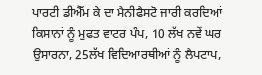ਪਾਰਟੀ ਡੀਐੱਮ ਕੇ ਦਾ ਮੈਨੀਫੈਸਟੋ ਜਾਰੀ ਕਰਦਿਆਂ ਕਿਸਾਨਾਂ ਨੂੰ ਮੁਫਤ ਵਾਟਰ ਪੰਪ, 10 ਲੱਖ ਨਵੇਂ ਘਰ ਉਸਾਰਨਾ, 25ਲੱਖ ਵਿਦਿਆਰਥੀਆਂ ਨੂੰ ਲੈਪਟਾਪ,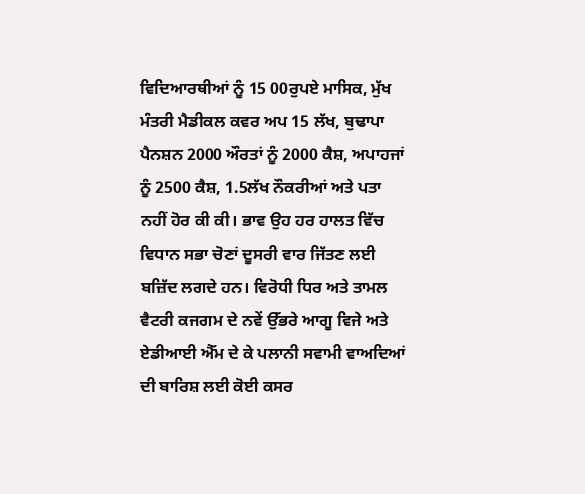ਵਿਦਿਆਰਥੀਆਂ ਨੂੰ 15 00ਰੁਪਏ ਮਾਸਿਕ, ਮੁੱਖ ਮੰਤਰੀ ਮੈਡੀਕਲ ਕਵਰ ਅਪ 15 ਲੱਖ, ਬੁਢਾਪਾ ਪੈਨਸ਼ਨ 2000 ਔਰਤਾਂ ਨੂੰ 2000 ਕੈਸ਼, ਅਪਾਹਜਾਂ ਨੂੰ 2500 ਕੈਸ਼, 1.5ਲੱਖ ਨੌਕਰੀਆਂ ਅਤੇ ਪਤਾ ਨਹੀਂ ਹੋਰ ਕੀ ਕੀ। ਭਾਵ ਉਹ ਹਰ ਹਾਲਤ ਵਿੱਚ ਵਿਧਾਨ ਸਭਾ ਚੋਣਾਂ ਦੂਸਰੀ ਵਾਰ ਜਿੱਤਣ ਲਈ ਬਜ਼ਿੱਦ ਲਗਦੇ ਹਨ। ਵਿਰੋਧੀ ਧਿਰ ਅਤੇ ਤਾਮਲ ਵੈਟਰੀ ਕਜਗਮ ਦੇ ਨਵੇਂ ਉੱਭਰੇ ਆਗੂ ਵਿਜੇ ਅਤੇ ਏਡੀਆਈ ਐੱਮ ਦੇ ਕੇ ਪਲਾਨੀ ਸਵਾਮੀ ਵਾਅਦਿਆਂ ਦੀ ਬਾਰਿਸ਼ ਲਈ ਕੋਈ ਕਸਰ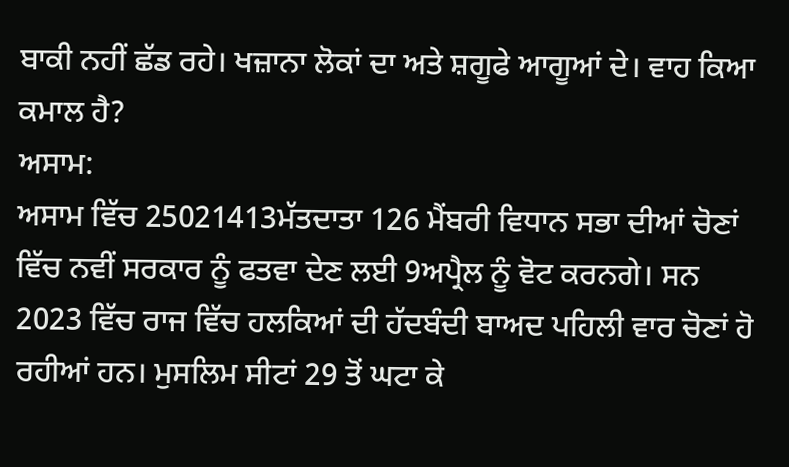ਬਾਕੀ ਨਹੀਂ ਛੱਡ ਰਹੇ। ਖਜ਼ਾਨਾ ਲੋਕਾਂ ਦਾ ਅਤੇ ਸ਼ਗੂਫੇ ਆਗੂਆਂ ਦੇ। ਵਾਹ ਕਿਆ ਕਮਾਲ ਹੈ?
ਅਸਾਮ:
ਅਸਾਮ ਵਿੱਚ 25021413ਮੱਤਦਾਤਾ 126 ਮੈਂਬਰੀ ਵਿਧਾਨ ਸਭਾ ਦੀਆਂ ਚੋਣਾਂ ਵਿੱਚ ਨਵੀਂ ਸਰਕਾਰ ਨੂੰ ਫਤਵਾ ਦੇਣ ਲਈ 9ਅਪ੍ਰੈਲ ਨੂੰ ਵੋਟ ਕਰਨਗੇ। ਸਨ 2023 ਵਿੱਚ ਰਾਜ ਵਿੱਚ ਹਲਕਿਆਂ ਦੀ ਹੱਦਬੰਦੀ ਬਾਅਦ ਪਹਿਲੀ ਵਾਰ ਚੋਣਾਂ ਹੋ ਰਹੀਆਂ ਹਨ। ਮੁਸਲਿਮ ਸੀਟਾਂ 29 ਤੋਂ ਘਟਾ ਕੇ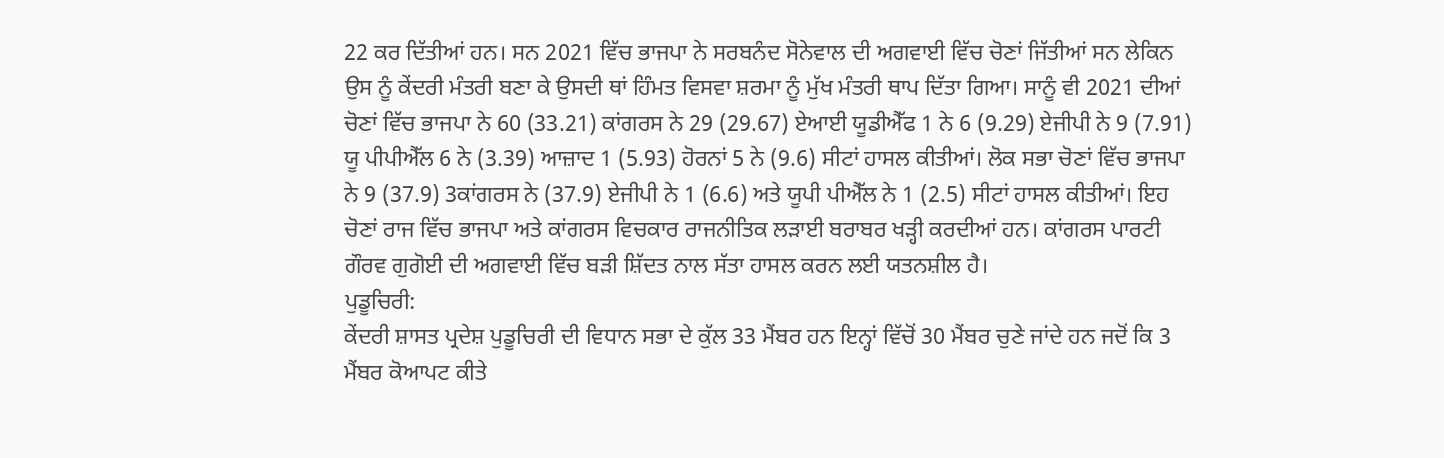22 ਕਰ ਦਿੱਤੀਆਂ ਹਨ। ਸਨ 2021 ਵਿੱਚ ਭਾਜਪਾ ਨੇ ਸਰਬਨੰਦ ਸੋਨੇਵਾਲ ਦੀ ਅਗਵਾਈ ਵਿੱਚ ਚੋਣਾਂ ਜਿੱਤੀਆਂ ਸਨ ਲੇਕਿਨ ਉਸ ਨੂੰ ਕੇਂਦਰੀ ਮੰਤਰੀ ਬਣਾ ਕੇ ਉਸਦੀ ਥਾਂ ਹਿੰਮਤ ਵਿਸਵਾ ਸ਼ਰਮਾ ਨੂੰ ਮੁੱਖ ਮੰਤਰੀ ਥਾਪ ਦਿੱਤਾ ਗਿਆ। ਸਾਨੂੰ ਵੀ 2021 ਦੀਆਂ ਚੋਣਾਂ ਵਿੱਚ ਭਾਜਪਾ ਨੇ 60 (33.21) ਕਾਂਗਰਸ ਨੇ 29 (29.67) ਏਆਈ ਯੂਡੀਐੱਫ 1 ਨੇ 6 (9.29) ਏਜੀਪੀ ਨੇ 9 (7.91) ਯੂ ਪੀਪੀਐੱਲ 6 ਨੇ (3.39) ਆਜ਼ਾਦ 1 (5.93) ਹੋਰਨਾਂ 5 ਨੇ (9.6) ਸੀਟਾਂ ਹਾਸਲ ਕੀਤੀਆਂ। ਲੋਕ ਸਭਾ ਚੋਣਾਂ ਵਿੱਚ ਭਾਜਪਾ ਨੇ 9 (37.9) 3ਕਾਂਗਰਸ ਨੇ (37.9) ਏਜੀਪੀ ਨੇ 1 (6.6) ਅਤੇ ਯੂਪੀ ਪੀਐੱਲ ਨੇ 1 (2.5) ਸੀਟਾਂ ਹਾਸਲ ਕੀਤੀਆਂ। ਇਹ ਚੋਣਾਂ ਰਾਜ ਵਿੱਚ ਭਾਜਪਾ ਅਤੇ ਕਾਂਗਰਸ ਵਿਚਕਾਰ ਰਾਜਨੀਤਿਕ ਲੜਾਈ ਬਰਾਬਰ ਖੜ੍ਹੀ ਕਰਦੀਆਂ ਹਨ। ਕਾਂਗਰਸ ਪਾਰਟੀ ਗੌਰਵ ਗੁਗੋਈ ਦੀ ਅਗਵਾਈ ਵਿੱਚ ਬੜੀ ਸ਼ਿੱਦਤ ਨਾਲ ਸੱਤਾ ਹਾਸਲ ਕਰਨ ਲਈ ਯਤਨਸ਼ੀਲ ਹੈ।
ਪੁਡੂਚਿਰੀ:
ਕੇਂਦਰੀ ਸ਼ਾਸਤ ਪ੍ਰਦੇਸ਼ ਪੁਡੂਚਿਰੀ ਦੀ ਵਿਧਾਨ ਸਭਾ ਦੇ ਕੁੱਲ 33 ਮੈਂਬਰ ਹਨ ਇਨ੍ਹਾਂ ਵਿੱਚੋਂ 30 ਮੈਂਬਰ ਚੁਣੇ ਜਾਂਦੇ ਹਨ ਜਦੋਂ ਕਿ 3 ਮੈਂਬਰ ਕੋਆਪਟ ਕੀਤੇ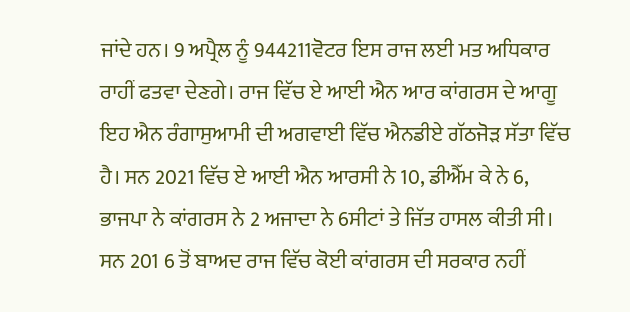ਜਾਂਦੇ ਹਨ। 9 ਅਪ੍ਰੈਲ ਨੂੰ 944211ਵੋਟਰ ਇਸ ਰਾਜ ਲਈ ਮਤ ਅਧਿਕਾਰ ਰਾਹੀਂ ਫਤਵਾ ਦੇਣਗੇ। ਰਾਜ ਵਿੱਚ ਏ ਆਈ ਐਨ ਆਰ ਕਾਂਗਰਸ ਦੇ ਆਗੂ ਇਹ ਐਨ ਰੰਗਾਸੁਆਮੀ ਦੀ ਅਗਵਾਈ ਵਿੱਚ ਐਨਡੀਏ ਗੱਠਜੋੜ ਸੱਤਾ ਵਿੱਚ ਹੈ। ਸਨ 2021 ਵਿੱਚ ਏ ਆਈ ਐਨ ਆਰਸੀ ਨੇ 10, ਡੀਐੱਮ ਕੇ ਨੇ 6, ਭਾਜਪਾ ਨੇ ਕਾਂਗਰਸ ਨੇ 2 ਅਜਾਦਾ ਨੇ 6ਸੀਟਾਂ ਤੇ ਜਿੱਤ ਹਾਸਲ ਕੀਤੀ ਸੀ। ਸਨ 201 6 ਤੋਂ ਬਾਅਦ ਰਾਜ ਵਿੱਚ ਕੋਈ ਕਾਂਗਰਸ ਦੀ ਸਰਕਾਰ ਨਹੀਂ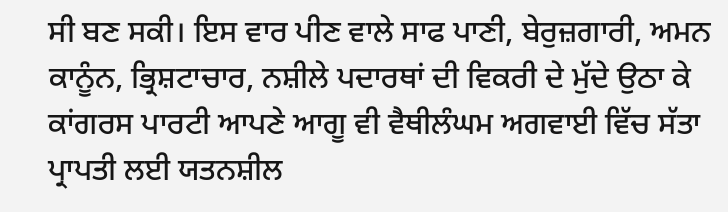ਸੀ ਬਣ ਸਕੀ। ਇਸ ਵਾਰ ਪੀਣ ਵਾਲੇ ਸਾਫ ਪਾਣੀ, ਬੇਰੁਜ਼ਗਾਰੀ, ਅਮਨ ਕਾਨੂੰਨ, ਭ੍ਰਿਸ਼ਟਾਚਾਰ, ਨਸ਼ੀਲੇ ਪਦਾਰਥਾਂ ਦੀ ਵਿਕਰੀ ਦੇ ਮੁੱਦੇ ਉਠਾ ਕੇ ਕਾਂਗਰਸ ਪਾਰਟੀ ਆਪਣੇ ਆਗੂ ਵੀ ਵੈਥੀਲੰਘਮ ਅਗਵਾਈ ਵਿੱਚ ਸੱਤਾ ਪ੍ਰਾਪਤੀ ਲਈ ਯਤਨਸ਼ੀਲ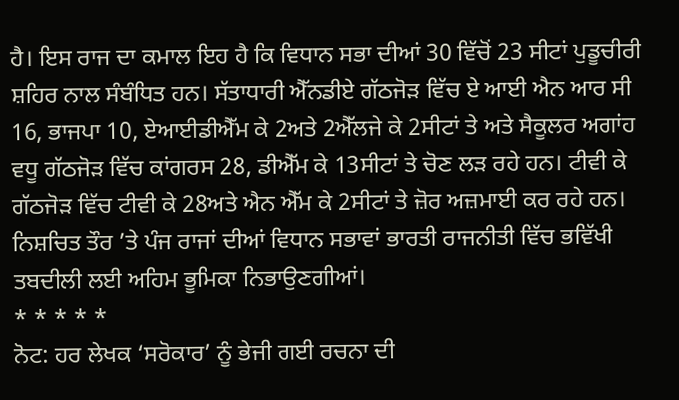ਹੈ। ਇਸ ਰਾਜ ਦਾ ਕਮਾਲ ਇਹ ਹੈ ਕਿ ਵਿਧਾਨ ਸਭਾ ਦੀਆਂ 30 ਵਿੱਚੋਂ 23 ਸੀਟਾਂ ਪੁਡੂਚੀਰੀ ਸ਼ਹਿਰ ਨਾਲ ਸੰਬੰਧਿਤ ਹਨ। ਸੱਤਾਧਾਰੀ ਐੱਨਡੀਏ ਗੱਠਜੋੜ ਵਿੱਚ ਏ ਆਈ ਐਨ ਆਰ ਸੀ 16, ਭਾਜਪਾ 10, ਏਆਈਡੀਐੱਮ ਕੇ 2ਅਤੇ 2ਐੱਲਜੇ ਕੇ 2ਸੀਟਾਂ ਤੇ ਅਤੇ ਸੈਕੂਲਰ ਅਗਾਂਹ ਵਧੂ ਗੱਠਜੋੜ ਵਿੱਚ ਕਾਂਗਰਸ 28, ਡੀਐੱਮ ਕੇ 13ਸੀਟਾਂ ਤੇ ਚੋਣ ਲੜ ਰਹੇ ਹਨ। ਟੀਵੀ ਕੇ ਗੱਠਜੋੜ ਵਿੱਚ ਟੀਵੀ ਕੇ 28ਅਤੇ ਐਨ ਐੱਮ ਕੇ 2ਸੀਟਾਂ ਤੇ ਜ਼ੋਰ ਅਜ਼ਮਾਈ ਕਰ ਰਹੇ ਹਨ।
ਨਿਸ਼ਚਿਤ ਤੌਰ ’ਤੇ ਪੰਜ ਰਾਜਾਂ ਦੀਆਂ ਵਿਧਾਨ ਸਭਾਵਾਂ ਭਾਰਤੀ ਰਾਜਨੀਤੀ ਵਿੱਚ ਭਵਿੱਖੀ ਤਬਦੀਲੀ ਲਈ ਅਹਿਮ ਭੂਮਿਕਾ ਨਿਭਾਉਣਗੀਆਂ।
* * * * *
ਨੋਟ: ਹਰ ਲੇਖਕ ‘ਸਰੋਕਾਰ’ ਨੂੰ ਭੇਜੀ ਗਈ ਰਚਨਾ ਦੀ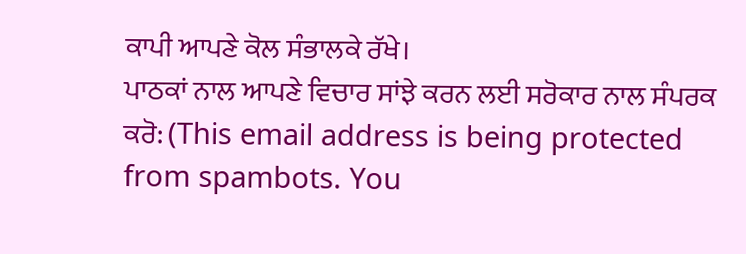ਕਾਪੀ ਆਪਣੇ ਕੋਲ ਸੰਭਾਲਕੇ ਰੱਖੇ।
ਪਾਠਕਾਂ ਨਾਲ ਆਪਣੇ ਵਿਚਾਰ ਸਾਂਝੇ ਕਰਨ ਲਈ ਸਰੋਕਾਰ ਨਾਲ ਸੰਪਰਕ ਕਰੋ: (This email address is being protected from spambots. You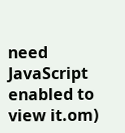need JavaScript enabled to view it.om)